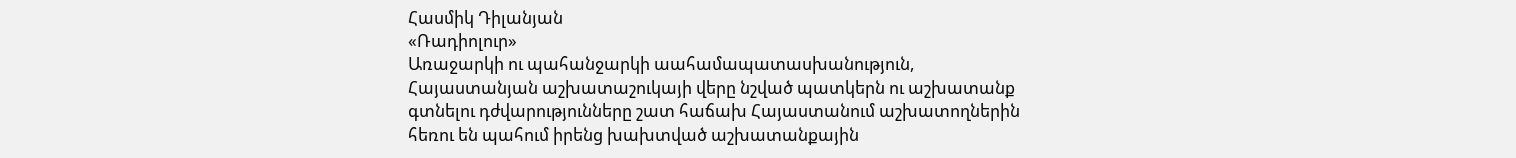Հասմիկ Դիլանյան
«Ռադիոլուր»
Առաջարկի ու պահանջարկի աահամապատասխանություն, Հայաստանյան աշխատաշուկայի վերը նշված պատկերն ու աշխատանք գտնելու դժվարությունները շատ հաճախ Հայաստանում աշխատողներին հեռու են պահում իրենց խախտված աշխատանքային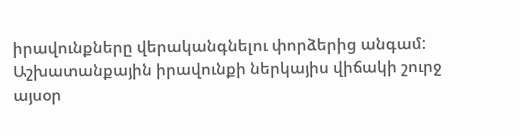իրավունքները վերականգնելու փորձերից անգամ: Աշխատանքային իրավունքի ներկայիս վիճակի շուրջ այսօր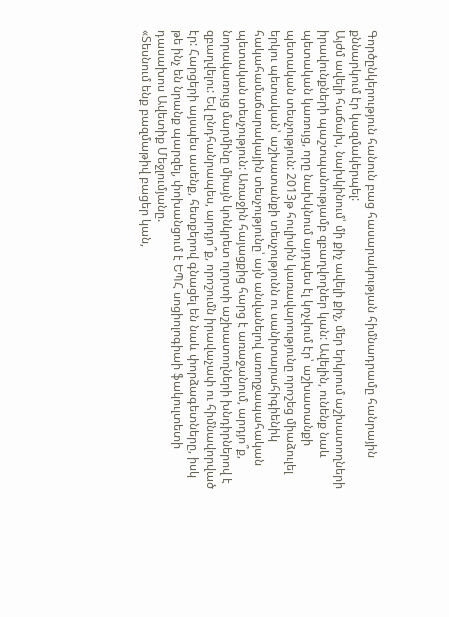Գործընկերություն հանուն բաց հասարակության հիմնադրամը հանրային քննարկում էր կազմակերպել:
Այժմ ավելի հաճախ, նախկինում՝ մի քիչ ավելի քիչ, մեր երկրում աշխատողների իրավունքների պաշտպանությամբ զբաղվողներ կան: Ավելին, ունենք նաև պետական կառույց, որը նախկնում այդպես էլ կոչվում էր՝ աշխատանքի պետական տեսչություն: 2013թ հուլիսին կառավարությունը որոշեց միաձուլել երկու պետական՝ աշխատանքի տեսչությունն ու սանիտարահիգիենիկ հակահամաճարակային տեսչությունը՝ այն անվանելով առողջապահական պետական տեսչություն: Առաջին հայացքից հարց է առաջանում, արդյո՞ք, նորակառույց մարմինը միայն կոնկրետ ոլորտի աշխատողների խնդիրներով է զբաղվելու: Եվ ընդհանրապես, արդյո՞ք, որոշումն իրավաչափ ու հիմնավորված էր: Հարցերի այսպես ասենք, հետքերով գնացել են նաև փորձագետները, իսկ թե ինչ են նրանք պարզել, փոխանցում է ԵՊՀ սոցիոլոգիաի ֆակուլտետի դասախոս Ավետիք Մեջլումյանը.
«Տեսնում ենք բազմաթիվ բացեր կան,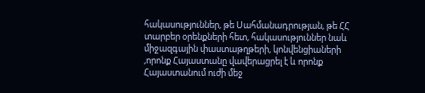հակասություններ, թե Սահմանադրության, թե ՀՀ տարբեր օրենքների հետ, հակասություններ նաև միջազգային փաստաթղթերի, կոնվենցիաների ,որոնք Հայաստանը վավերացրել է և որոնք Հայաստանում ուժի մեջ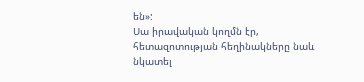են»:
Սա իրավական կողմն էր, հետազոտության հեղինակները նաև նկատել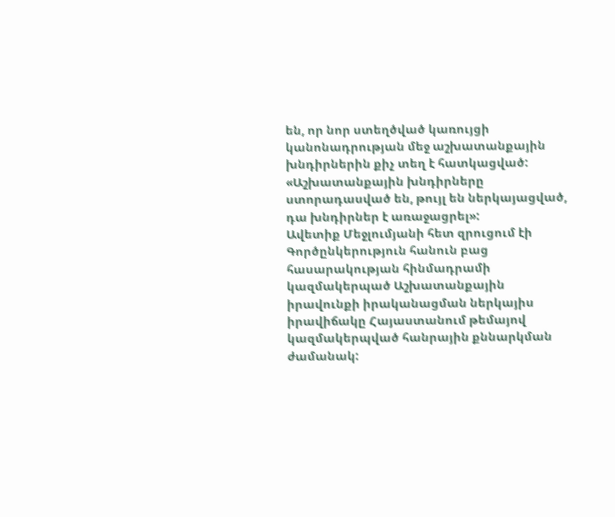են, որ նոր ստեղծված կառույցի կանոնադրության մեջ աշխատանքային խնդիրներին քիչ տեղ է հատկացված:
«Աշխատանքային խնդիրները ստորադասված են, թույլ են ներկայացված, դա խնդիրներ է առաջացրել»:
Ավետիք Մեջլումյանի հետ զրուցում էի Գործընկերություն հանուն բաց հասարակության հինմադրամի կազմակերպած Աշխատանքային իրավունքի իրականացման ներկայիս իրավիճակը Հայաստանում թեմայով կազմակերպված հանրային քննարկման ժամանակ: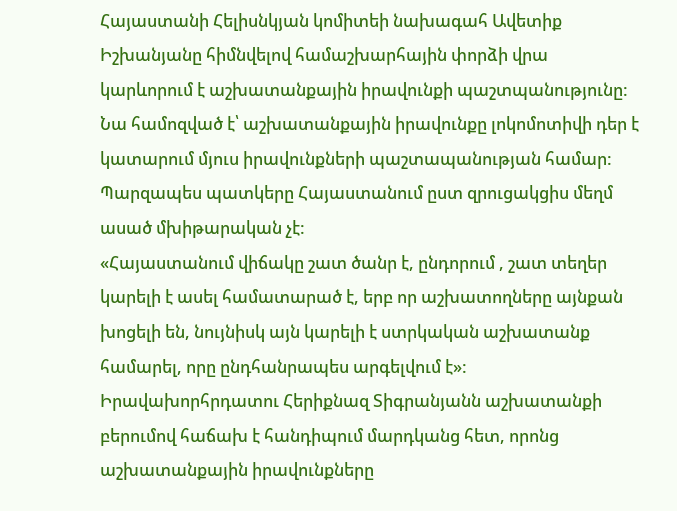Հայաստանի Հելիսնկյան կոմիտեի նախագահ Ավետիք Իշխանյանը հիմնվելով համաշխարհային փորձի վրա կարևորում է աշխատանքային իրավունքի պաշտպանությունը: Նա համոզված է՝ աշխատանքային իրավունքը լոկոմոտիվի դեր է կատարում մյուս իրավունքների պաշտապանության համար: Պարզապես պատկերը Հայաստանում ըստ զրուցակցիս մեղմ ասած մխիթարական չէ:
«Հայաստանում վիճակը շատ ծանր է, ընդորում , շատ տեղեր կարելի է ասել համատարած է, երբ որ աշխատողները այնքան խոցելի են, նույնիսկ այն կարելի է ստրկական աշխատանք համարել, որը ընդհանրապես արգելվում է»:
Իրավախորհրդատու Հերիքնազ Տիգրանյանն աշխատանքի բերումով հաճախ է հանդիպում մարդկանց հետ, որոնց աշխատանքային իրավունքները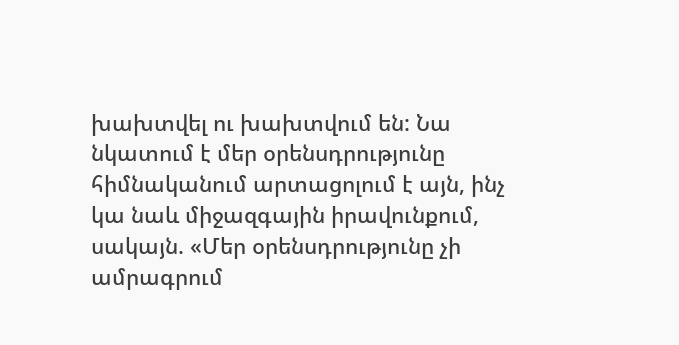խախտվել ու խախտվում են: Նա նկատում է մեր օրենսդրությունը հիմնականում արտացոլում է այն, ինչ կա նաև միջազգային իրավունքում, սակայն. «Մեր օրենսդրությունը չի ամրագրում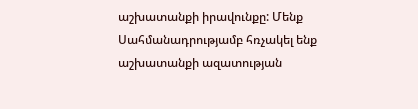աշխատանքի իրավունքը: Մենք Սահմանադրությամբ հռչակել ենք աշխատանքի ազատության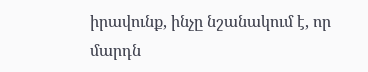իրավունք, ինչը նշանակում է, որ մարդն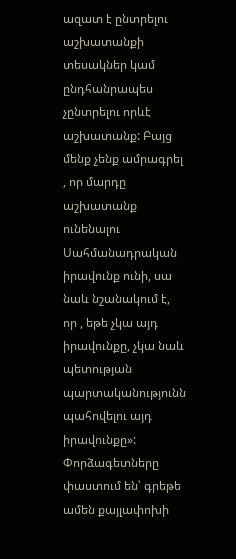ազատ է ընտրելու աշխատանքի տեսակներ կամ ընդհանրապես չընտրելու որևէ աշխատանք: Բայց մենք չենք ամրագրել , որ մարդը աշխատանք ունենալու Սահմանադրական իրավունք ունի, սա նաև նշանակում է, որ , եթե չկա այդ իրավունքը, չկա նաև պետության պարտականությունն պահովելու այդ իրավունքը»:
Փորձագետները փաստում են՝ գրեթե ամեն քայլափոխի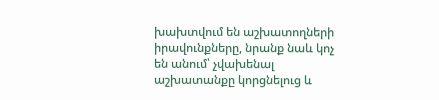խախտվում են աշխատողների իրավունքները, նրանք նաև կոչ են անում՝ չվախենալ աշխատանքը կորցնելուց և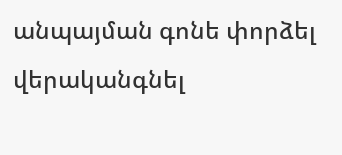անպայման գոնե փորձել վերականգնել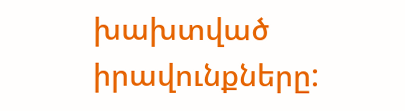խախտված իրավունքները: